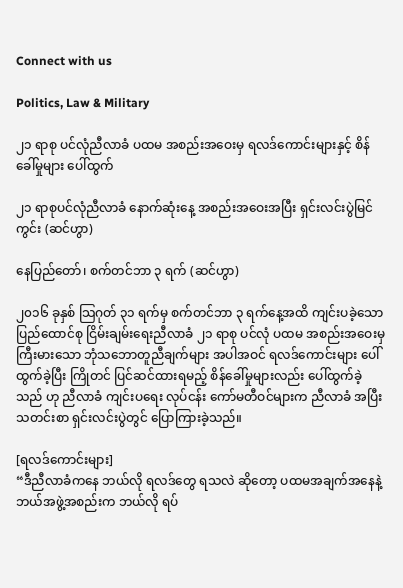Connect with us

Politics, Law & Military

၂၁ ရာစု ပင်လုံညီလာခံ ပထမ အစည်းအဝေးမှ ရလဒ်ကောင်းများနှင့် စိန်ခေါ်မှုများ ပေါ်ထွက်

၂၁ ရာစုပင်လုံညီလာခံ နောက်ဆုံးနေ့ အစည်းအဝေးအပြီး ရှင်းလင်းပွဲမြင်ကွင်း (ဆင်ဟွာ)

နေပြည်တော်၊ စက်တင်ဘာ ၃ ရက် (ဆင်ဟွာ)

၂၀၁၆ ခုနှစ် သြဂုတ် ၃၁ ရက်မှ စက်တင်ဘာ ၃ ရက်နေ့အထိ ကျင်းပခဲ့သော ပြည်ထောင်စု ငြိမ်းချမ်းရေးညီလာခံ ၂၁ ရာစု ပင်လုံ ပထမ အစည်းအဝေးမှ ကြီးမားသော ဘုံသဘောတူညီချက်များ အပါအဝင် ရလဒ်ကောင်းများ ပေါ်ထွက်ခဲ့ပြီး ကြိုတင် ပြင်ဆင်ထားရမည့် စိန်ခေါ်မှုများလည်း ပေါ်ထွက်ခဲ့သည် ဟု ညီလာခံ ကျင်းပရေး လုပ်ငန်း ကော်မတီဝင်များက ညီလာခံ အပြီး သတင်းစာ ရှင်းလင်းပွဲတွင် ပြောကြားခဲ့သည်။

[ရလဒ်ကောင်းများ]
“ဒီညီလာခံကနေ ဘယ်လို ရလဒ်တွေ ရသလဲ ဆိုတော့ ပထမအချက်အနေနဲ့ ဘယ်အဖွဲ့အစည်းက ဘယ်လို ရပ်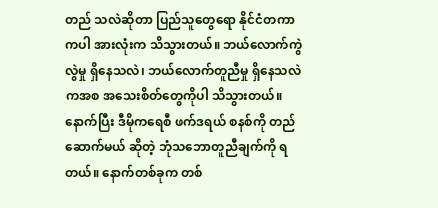တည် သလဲဆိုတာ ပြည်သူတွေရော နိုင်ငံတကာကပါ အားလုံးက သိသွားတယ်။ ဘယ်လောက်ကွဲလွဲမှု ရှိနေသလဲ၊ ဘယ်လောက်တူညီမှု ရှိနေသလဲကအစ အသေးစိတ်တွေကိုပါ သိသွားတယ်။ နောက်ပြီး ဒီမိုကရေစီ ဖက်ဒရယ် စနစ်ကို တည်ဆောက်မယ် ဆိုတဲ့ ဘုံသဘောတူညီချက်ကို ရတယ်။ နောက်တစ်ခုက တစ်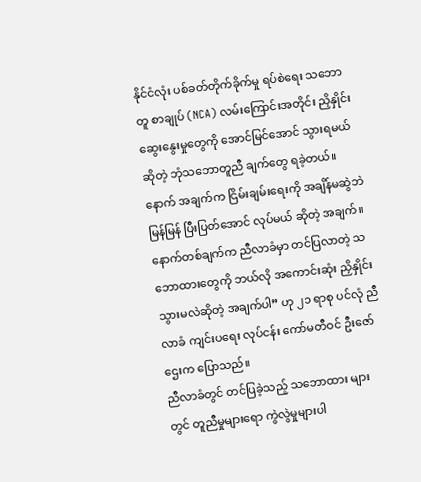နိုင်ငံလုံး ပစ်ခတ်တိုက်ခိုက်မှု ရပ်စဲရေး သဘောတူ စာချုပ် (NCA) လမ်းကြောင်းအတိုင်း ညှိနှိုင်း ဆွေးနွေးမှုတွေကို အောင်မြင်အောင် သွားရမယ်ဆိုတဲ့ ဘုံသဘောတူညီ ချက်တွေ ရခဲ့တယ်။ နောက် အချက်က ငြိမ်းချမ်းရေးကို အချိန်မဆွဲဘဲ မြန်မြန် ပြီးပြတ်အောင် လုပ်မယ် ဆိုတဲ့ အချက်။ နောက်တစ်ချက်က ညီလာခံမှာ တင်ပြလာတဲ့ သဘောထားတွေကို ဘယ်လို အကောင်းဆုံး ညှိနှိုင်းသွားမလဲဆိုတဲ့ အချက်ပါ” ဟု ၂၁ ရာစု ပင်လုံ ညီလာခံ ကျင်းပရေး လုပ်ငန်း ကော်မတီဝင် ဦးဇော်ဌေးက ပြောသည်။
ညီလာခံတွင် တင်ပြခဲ့သည့် သဘောထား များတွင် တူညီမှုများရော ကွဲလွဲမှုများပါ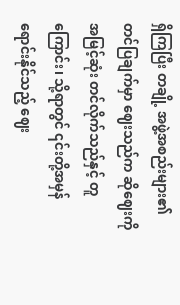ရှိကြပြီး တချို့ အဖွဲ့အစည်းများ၏ တင်ပြချက်မှာ ဈေးသည်က ဆိုဈေးကို အမြင့်ဆုံး တင်လိုက်သည်နှင့် တူကြောင်း၊ သို့ရာတွင် ၎င်းတို့အမှန် ရောင်းနိုင်သည့် ဈေး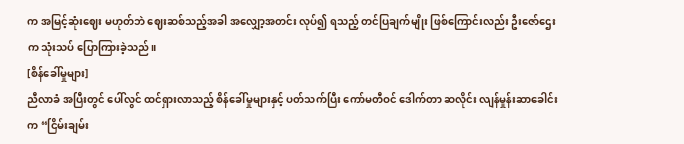က အမြင့်ဆုံးဈေး မဟုတ်ဘဲ ဈေးဆစ်သည့်အခါ အလျှော့အတင်း လုပ်၍ ရသည့် တင်ပြချက်မျိုး ဖြစ်ကြောင်းလည်း ဦးဇော်ဌေးက သုံးသပ် ပြောကြားခဲ့သည်။
[စိန်ခေါ်မှုများ]
ညီလာခံ အပြီးတွင် ပေါ်လွင် ထင်ရှားလာသည့် စိန်ခေါ်မှုများနှင့် ပတ်သက်ပြီး ကော်မတီဝင် ဒေါက်တာ ဆလိုင်း လျန်မှုန်းဆာခေါင်းက “ငြိမ်းချမ်း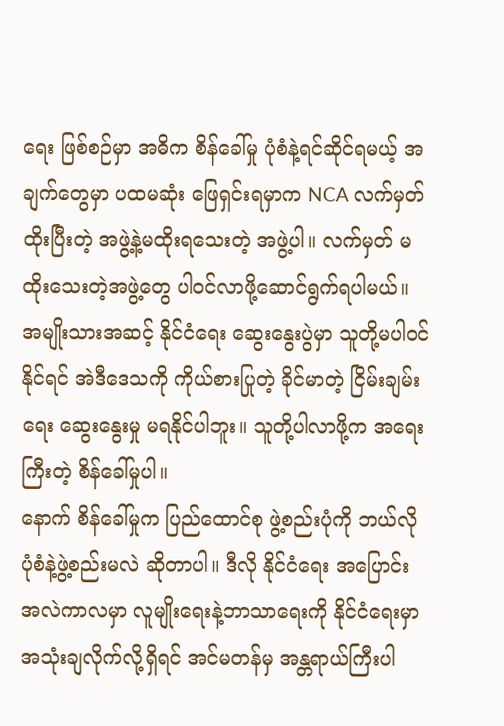ရေး ဖြစ်စဉ်မှာ အဓိက စိန်ခေါ်မှု ပုံစံနဲ့ရင်ဆိုင်ရမယ့် အချက်တွေမှာ ပထမဆုံး ဖြေရှင်းရမှာက NCA လက်မှတ်ထိုးပြီးတဲ့ အဖွဲ့နဲ့မထိုးရသေးတဲ့ အဖွဲ့ပါ။ လက်မှတ် မထိုးသေးတဲ့အဖွဲ့တွေ ပါဝင်လာဖို့ဆောင်ရွက်ရပါမယ်။ အမျိုးသားအဆင့် နိုင်ငံရေး ဆွေးနွေးပွဲမှာ သူတို့မပါဝင်နိုင်ရင် အဲဒီဒေသကို ကိုယ်စားပြုတဲ့ ခိုင်မာတဲ့ ငြိမ်းချမ်းရေး ဆွေးနွေးမှု မရနိုင်ပါဘူး။ သူတို့ပါလာဖို့က အရေးကြီးတဲ့ စိန်ခေါ်မှုပါ။
နောက် စိန်ခေါ်မှုက ပြည်ထောင်စု ဖွဲ့စည်းပုံကို ဘယ်လို ပုံစံနဲ့ဖွဲ့စည်းမလဲ ဆိုတာပါ။ ဒီလို နိုင်ငံရေး အပြောင်းအလဲကာလမှာ လူမျိုးရေးနဲ့ဘာသာရေးကို နိုင်ငံရေးမှာ အသုံးချလိုက်လို့ရှိရင် အင်မတန်မှ အန္တရာယ်ကြီးပါ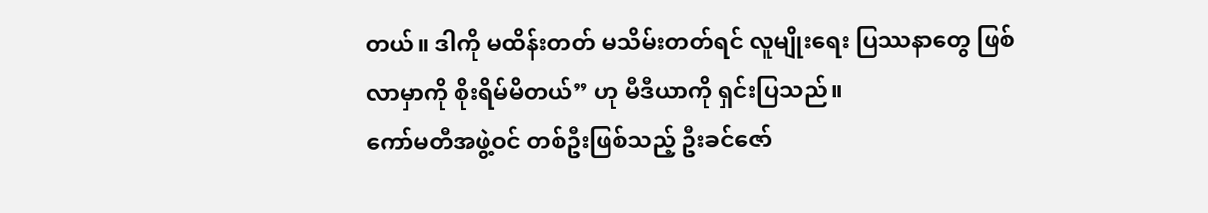တယ်။ ဒါကို မထိန်းတတ် မသိမ်းတတ်ရင် လူမျိုးရေး ပြဿနာတွေ ဖြစ်လာမှာကို စိုးရိမ်မိတယ်” ဟု မီဒီယာကို ရှင်းပြသည်။
ကော်မတီအဖွဲ့ဝင် တစ်ဦးဖြစ်သည့် ဦးခင်ဇော်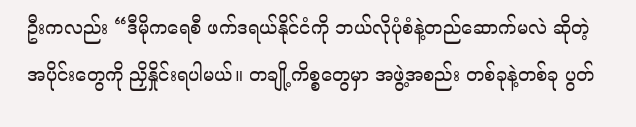ဦးကလည်း “ဒီမိုကရေစီ ဖက်ဒရယ်နိုင်ငံကို ဘယ်လိုပုံစံနဲ့တည်ဆောက်မလဲ ဆိုတဲ့ အပိုင်းတွေကို ညှိနှိုင်းရပါမယ်။ တချို့ကိစ္စတွေမှာ အဖွဲ့အစည်း တစ်ခုနဲ့တစ်ခု ပွတ်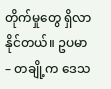တိုက်မှုတွေ ရှိလာနိုင်တယ်။ ဥပမာ – တချို့က ဒေသ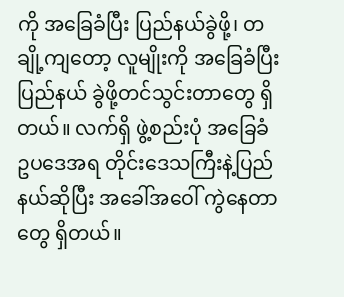ကို အခြေခံပြီး ပြည်နယ်ခွဲဖို့၊ တချို့ကျတော့ လူမျိုးကို အခြေခံပြီး ပြည်နယ် ခွဲဖို့တင်သွင်းတာတွေ ရှိတယ်။ လက်ရှိ ဖွဲ့စည်းပုံ အခြေခံ ဥပဒေအရ တိုင်းဒေသကြီးနဲ့ပြည်နယ်ဆိုပြီး အခေါ်အဝေါ် ကွဲနေတာတွေ ရှိတယ်။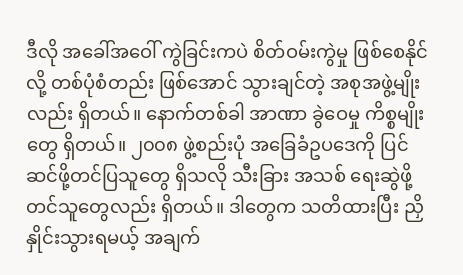ဒီလို အခေါ်အဝေါ် ကွဲခြင်းကပဲ စိတ်ဝမ်းကွဲမှု ဖြစ်စေနိုင်လို့ တစ်ပုံစံတည်း ဖြစ်အောင် သွားချင်တဲ့ အစုအဖွဲ့မျိုးလည်း ရှိတယ်။ နောက်တစ်ခါ အာဏာ ခွဲဝေမှု ကိစ္စမျိုးတွေ ရှိတယ်။ ၂၀၀၈ ဖွဲ့စည်းပုံ အခြေခံဥပဒေကို ပြင်ဆင်ဖို့တင်ပြသူတွေ ရှိသလို သီးခြား အသစ် ရေးဆွဲဖို့တင်သူတွေလည်း ရှိတယ်။ ဒါတွေက သတိထားပြီး ညှိနှိုင်းသွားရမယ့် အချက်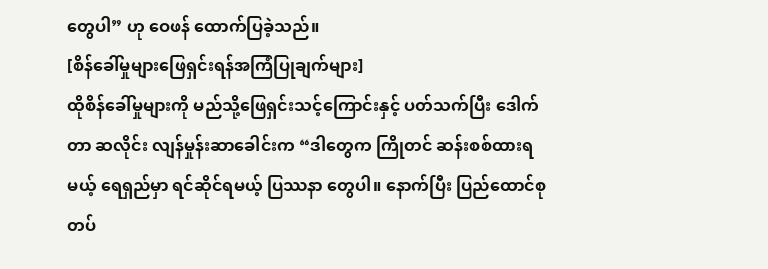တွေပါ” ဟု ဝေဖန် ထောက်ပြခဲ့သည်။
[စိန်ခေါ်မှုများဖြေရှင်းရန်အကြံပြုချက်များ]
ထိုစိန်ခေါ်မှုများကို မည်သို့ဖြေရှင်းသင့်ကြောင်းနှင့် ပတ်သက်ပြီး ဒေါက်တာ ဆလိုင်း လျန်မှုန်းဆာခေါင်းက “ဒါတွေက ကြိုတင် ဆန်းစစ်ထားရမယ့် ရေရှည်မှာ ရင်ဆိုင်ရမယ့် ပြဿနာ တွေပါ။ နောက်ပြီး ပြည်ထောင်စု တပ်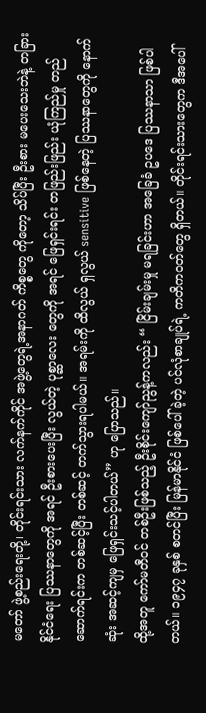မတော် ဖွဲ့စည်းရေးတို့၊ တိုင်းရင်းသား လက်နက်ကိုင် အဖွဲ့တွေရဲ့အနာဂတ် ကိစ္စတွေ ကိုတော့ သိပ်ပြီး ဦးစား မပေးသေးဘဲနဲ့ တခြား နိုင်ငံရေး ပြဿနာတွေကို အရင် ဦးစားပေးပြီး လွယ်တဲ့ ပုစ္ဆာလေး တွေကို အရင် ဖြေရှင်းရင်း တဖြည်းဖြည်း ယုံကြည်မှု တည်ဆောက်ရင်းက တစ်ဆင့်ပြီး တစ်ဆင့် တက်သွားရပါမယ်။ အရမ်းကို ထိလွယ် ရှလွယ် sensitive ဖြစ်နေတဲ့ ပြဿနာတွေကို နောက်ဆုံး အဆင့်ကျမှ ဖြေရှင်းသင့်ပါတယ်” ဟု ပြောသည်။
ထို့အတူ ကော်မတီဝင် တစ်ဦးဖြစ်သည့် ဦးစိုင်းကျော်ညွန့်ကလည်း “ ငြိမ်းချမ်းမှု မရခြင်းဟာ အခြေခံ ဥပဒေ ပြဿနာသာ ဖြစ်ပါတယ်။ ၁၉၄၇ ခုနှစ် စတင်ပြီး မြန်မာနိုင်ငံ ဖြစ်ပေါ်ခဲ့တဲ့ ပင်လုံစာချုပ်ရဲ့ ကတိကဝတ်တွေ ရှိတယ်။ တိုင်းရင်းသားတွေက ဒီအပေါ်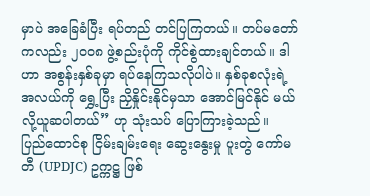မှာပဲ အခြေခံပြီး ရပ်တည် တင်ပြကြတယ်။ တပ်မတော်ကလည်း ၂၀၀၈ ဖွဲ့စည်းပုံကို ကိုင်စွဲထားချင်တယ်။ ဒါဟာ အစွန်းနှစ်ခုမှာ ရပ်နေကြသလိုပါပဲ။ နှစ်ခုစလုံးရဲ့ အလယ်ကို ရွှေ့ပြီး ညှိနှိုင်းနိုင်မှသာ အောင်မြင်နိုင် မယ်လို့ယူဆပါတယ်” ဟု သုံးသပ် ပြောကြားခဲ့သည်။
ပြည်ထောင်စု ငြိမ်းချမ်းရေး ဆွေးနွေးမှု ပူးတွဲ ကော်မတီ (UPDJC) ဥက္ကဋ္ဌ ဖြစ်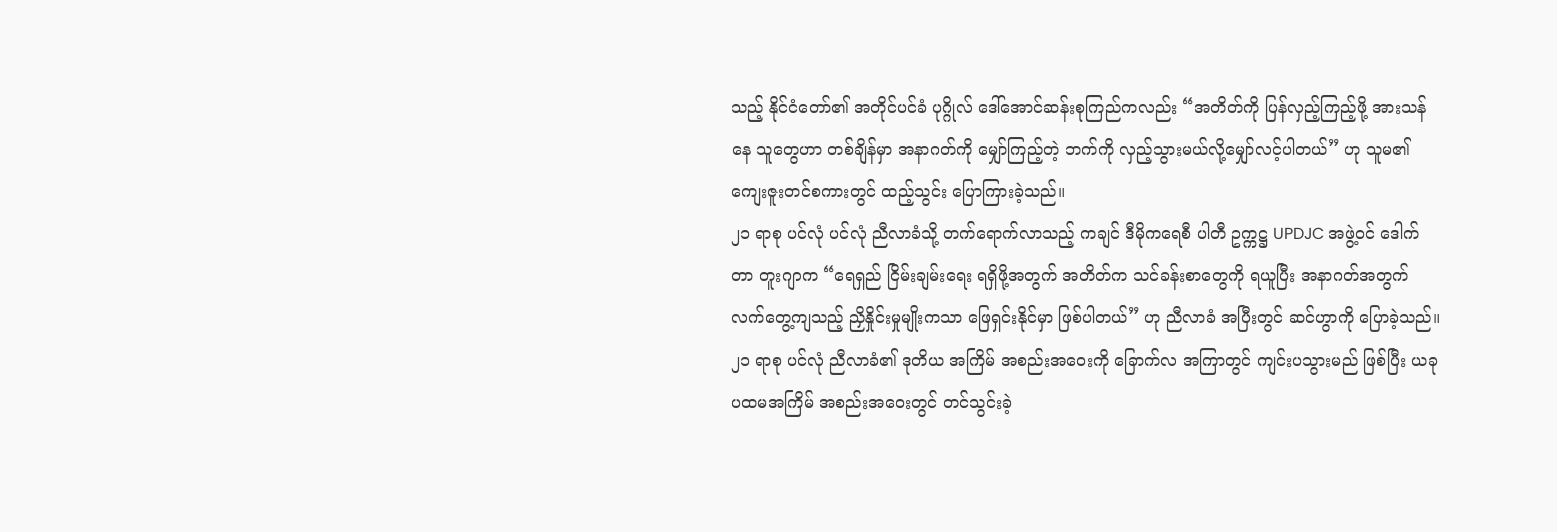သည့် နိုင်ငံတော်၏ အတိုင်ပင်ခံ ပုဂ္ဂိုလ် ဒေါ်အောင်ဆန်းစုကြည်ကလည်း “အတိတ်ကို ပြန်လှည့်ကြည့်ဖို့ အားသန်နေ သူတွေဟာ တစ်ချိန်မှာ အနာဂတ်ကို မျှော်ကြည့်တဲ့ ဘက်ကို လှည့်သွားမယ်လို့မျှော်လင့်ပါတယ်” ဟု သူမ၏ ကျေးဇူးတင်စကားတွင် ထည့်သွင်း ပြောကြားခဲ့သည်။
၂၁ ရာစု ပင်လုံ ပင်လုံ ညီလာခံသို့ တက်ရောက်လာသည့် ကချင် ဒီမိုကရေစီ ပါတီ ဥက္ကဋ္ဌ UPDJC အဖွဲ့ဝင် ဒေါက်တာ တူးဂျာက “ရေရှည် ငြိမ်းချမ်းရေး ရရှိဖို့အတွက် အတိတ်က သင်ခန်းစာတွေကို ရယူပြီး အနာဂတ်အတွက် လက်တွေ့ကျသည့် ညှိနှိုင်းမှုမျိုးကသာ ဖြေရှင်းနိုင်မှာ ဖြစ်ပါတယ်” ဟု ညီလာခံ အပြီးတွင် ဆင်ဟွာကို ပြောခဲ့သည်။
၂၁ ရာစု ပင်လုံ ညီလာခံ၏ ဒုတိယ အကြိမ် အစည်းအဝေးကို ခြောက်လ အကြာတွင် ကျင်းပသွားမည် ဖြစ်ပြီး ယခု ပထမအကြိမ် အစည်းအဝေးတွင် တင်သွင်းခဲ့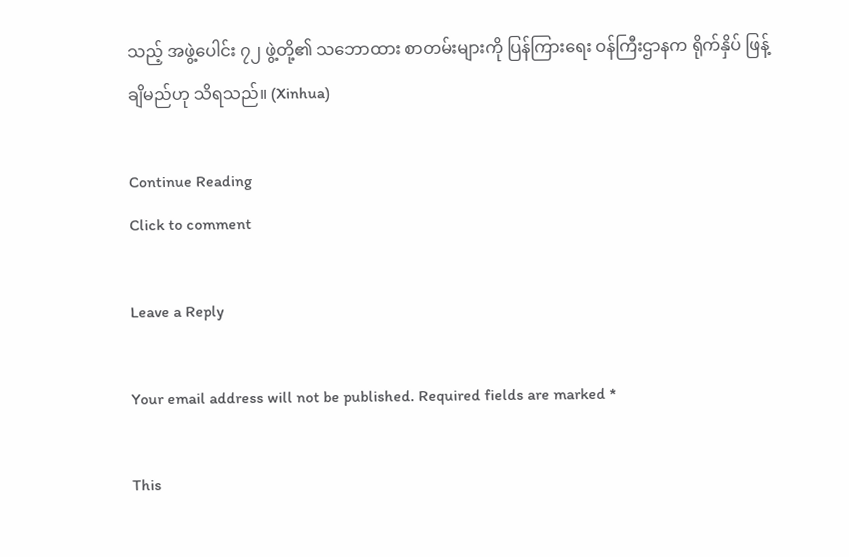သည့် အဖွဲ့ပေါင်း ၇၂ ဖွဲ့တို့၏ သဘောထား စာတမ်းများကို ပြန်ကြားရေး ဝန်ကြီးဌာနက ရိုက်နှိပ် ဖြန့်ချိမည်ဟု သိရသည်။ (Xinhua)

Continue Reading
Click to comment

Leave a Reply

Your email address will not be published. Required fields are marked *

This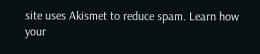site uses Akismet to reduce spam. Learn how your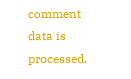comment data is processed.